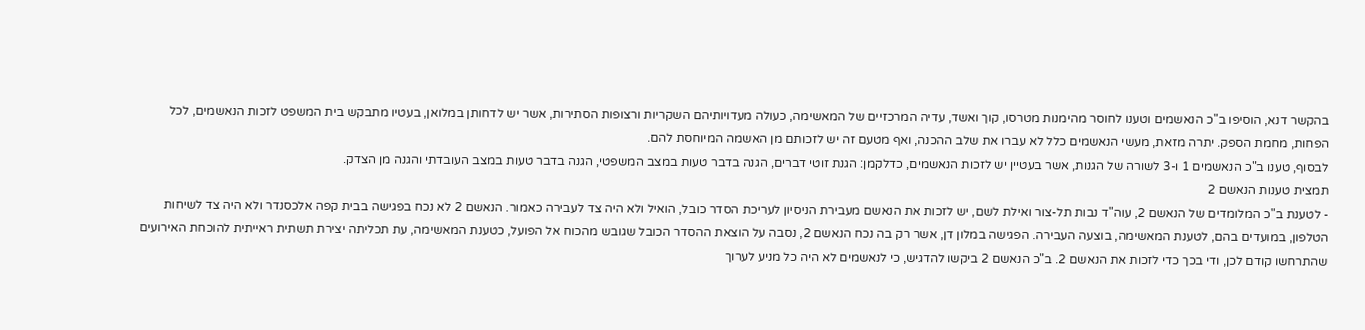בהקשר דנא, הוסיפו ב"כ הנאשמים וטענו לחוסר מהימנות מטרסו, קוך ואשד, עדיה המרכזיים של המאשימה, כעולה מעדויותיהם השקריות ורצופות הסתירות, אשר יש לדחותן במלואן, בעטיו מתבקש בית המשפט לזכות הנאשמים, לכל הפחות, מחמת הספק. יתרה מזאת, מעשי הנאשמים כלל לא עברו את שלב ההכנה, ואף מטעם זה יש לזכותם מן האשמה המיוחסת להם.
לבסוף, טענו ב"כ הנאשמים 1 ו-3 לשורה של הגנות, אשר בעטיין יש לזכות הנאשמים, כדלקמן: הגנת זוטי דברים, הגנה בדבר טעות במצב המשפטי, הגנה בדבר טעות במצב העובדתי והגנה מן הצדק.
תמצית טענות הנאשם 2
- לטענת ב"כ המלומדים של הנאשם 2, עוה"ד נבות תל-צור ואילת לשם, יש לזכות את הנאשם מעבירת הניסיון לעריכת הסדר כובל, הואיל ולא היה צד לעבירה כאמור. הנאשם 2 לא נכח בפגישה בבית קפה אלכסנדר ולא היה צד לשיחות הטלפון, במועדים בהם, לטענת המאשימה, בוצעה העבירה. הפגישה במלון דן, אשר רק בה נכח הנאשם 2, נסבה על הוצאת ההסדר הכובל שגובש מהכוח אל הפועל, כטענת המאשימה, עת תכליתה יצירת תשתית ראייתית להוכחת האירועים שהתרחשו קודם לכן, ודי בכך כדי לזכות את הנאשם 2. ב"כ הנאשם 2 ביקשו להדגיש, כי לנאשמים לא היה כל מניע לערוך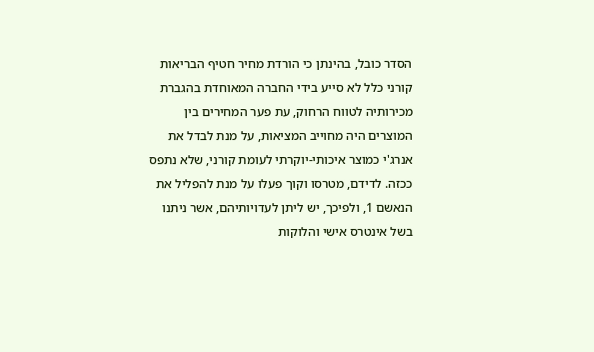הסדר כובל, בהינתן כי הורדת מחיר חטיף הבריאות קורני כלל לא סייע בידי החברה המאוחדת בהגברת מכירותיה לטווח הרחוק, עת פער המחירים בין המוצרים היה מחוייב המציאות, על מנת לבדל את אנרג'י כמוצר איכותי-יוקרתי לעומת קורני, שלא נתפס ככזה. לדידם, מטרסו וקוך פעלו על מנת להפליל את הנאשם 1, ולפיכך, יש ליתן לעדויותיהם, אשר ניתנו בשל אינטרס אישי והלוקות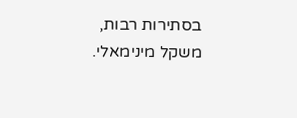בסתירות רבות, משקל מינימאלי.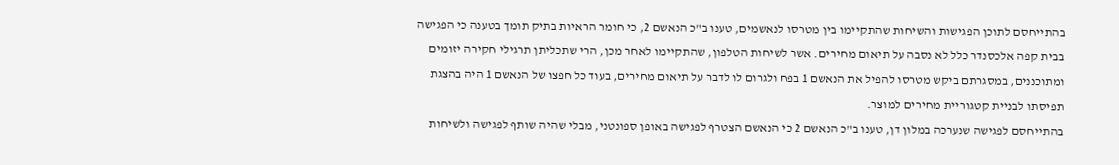בהתייחסם לתוכן הפגישות והשיחות שהתקיימו בין מטרסו לנאשמים, טענו ב"כ הנאשם 2, כי חומר הראיות בתיק תומך בטענה כי הפגישה בבית קפה אלכסנדר כלל לא נסבה על תיאום מחירים. אשר לשיחות הטלפון, שהתקיימו לאחר מכן, הרי שתכליתן תרגילי חקירה יזומים ומתוכננים, במסגרתם ביקש מטרסו להפיל את הנאשם 1 בפח ולגרום לו לדבר על תיאום מחירים, בעוד כל חפצו של הנאשם 1 היה בהצגת תפיסתו לבניית קטגוריית מחירים למוצר.
בהתייחסם לפגישה שנערכה במלון דן, טענו ב"כ הנאשם 2 כי הנאשם הצטרף לפגישה באופן ספונטני, מבלי שהיה שותף לפגישה ולשיחות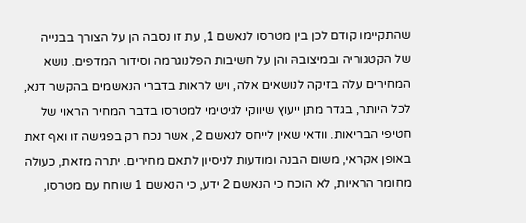שהתקיימו קודם לכן בין מטרסו לנאשם 1, עת זו נסבה הן על הצורך בבנייה של הקטגוריה ובמיצובהּ והן על חשיבות הפלנוגרמה וסידור המדפים. נושא המחירים עלה בזיקה לנושאים אלה, ויש לראות בדברי הנאשמים בהקשר דנא, לכל היותר, בגדר מתן ייעוץ שיווקי לגיטימי למטרסו בדבר המחיר הראוי של חטיפי הבריאות. וודאי שאין לייחס לנאשם 2, אשר נכח רק בפגישה זו ואף זאת באופן אקראי, משום הבנה ומודעות לניסיון לתאם מחירים. יתרה מזאת, כעולה מחומר הראיות, לא הוכח כי הנאשם 2 ידע, כי הנאשם 1 שוחח עם מטרסו,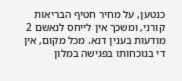כנטען, על מחיר חטיף הבריאות קורני, ומשכך אין לייחס לנאשם 2 מודעות בענין דנא. מכל מקום, אין די בנוכחותו בפגישה במלון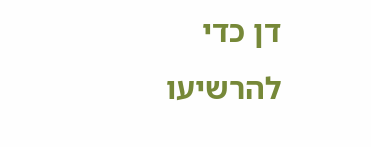דן כדי להרשיעו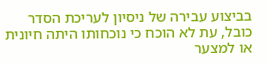בביצוע עבירה של ניסיון לעריכת הסדר כובל, עת לא הוכח כי נוכחותו היתה חיונית או למצער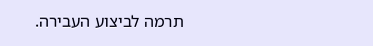תרמה לביצוע העבירה.